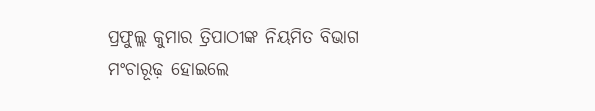ପ୍ରଫୁଲ୍ଲ କୁମାର ତ୍ରିପାଠୀଙ୍କ ନିୟମିତ ବିଭାଗ
ମଂଚାରୂଢ଼ ହୋଇଲେ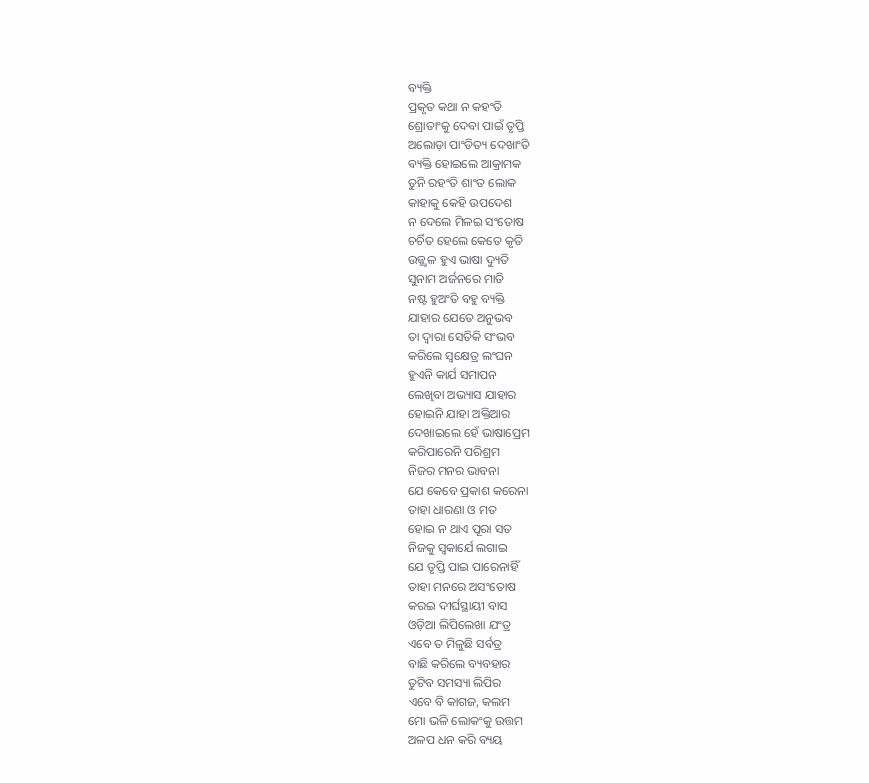ବ୍ୟକ୍ତି
ପ୍ରକୃତ କଥା ନ କହଂତି
ଶ୍ରୋତାଂକୁ ଦେବା ପାଇଁ ତୃପ୍ତି
ଅଲୋଡ଼ା ପାଂଡିତ୍ୟ ଦେଖାଂତି
ବ୍ୟକ୍ତି ହୋଇଲେ ଆକ୍ରାମକ
ତୁନି ରହଂତି ଶାଂତ ଲୋକ
କାହାକୁ କେହି ଉପଦେଶ
ନ ଦେଲେ ମିଳଇ ସଂତୋଷ
ଚର୍ଚିତ ହେଲେ କେତେ କୃତି
ଉଜ୍ଜ୍ବଳ ହୁଏ ଭାଷା ଦ୍ୟୁତି
ସୁନାମ ଅର୍ଜନରେ ମାତି
ନଷ୍ଟ ହୁଅଂତି ବହୁ ବ୍ୟକ୍ତି
ଯାହାର ଯେତେ ଅନୁଭବ
ତା ଦ୍ବାରା ସେତିକି ସଂଭବ
କରିଲେ ସ୍ବକ୍ଷେତ୍ର ଲଂଘନ
ହୁଏନି କାର୍ଯ ସମାପନ
ଲେଖିବା ଅଭ୍ୟାସ ଯାହାର
ହୋଇନି ଯାହା ଅକ୍ତିଆର
ଦେଖାଇଲେ ହେଁ ଭାଷାପ୍ରେମ
କରିପାରେନି ପରିଶ୍ରମ
ନିଜର ମନର ଭାବନା
ଯେ କେବେ ପ୍ରକାଶ କରେନା
ତାହା ଧାରଣା ଓ ମତ
ହୋଇ ନ ଥାଏ ପୂରା ସତ
ନିଜକୁ ସ୍ବକାର୍ଯେ ଲଗାଇ
ଯେ ତୃପ୍ତି ପାଇ ପାରେନାହିଁ
ତାହା ମନରେ ଅସଂତୋଷ
କରଇ ଦୀର୍ଘସ୍ଥାୟୀ ବାସ
ଓଡ଼ିଆ ଲିପିଲେଖା ଯଂତ୍ର
ଏବେ ତ ମିଳୁଛି ସର୍ବତ୍ର
ବାଛି କରିଲେ ବ୍ୟବହାର
ତୁଟିବ ସମସ୍ୟା ଲିପିର
ଏବେ ବି କାଗଜ, କଲମ
ମୋ ଭଳି ଲୋକଂକୁ ଉତ୍ତମ
ଅଳପ ଧନ କରି ବ୍ୟୟ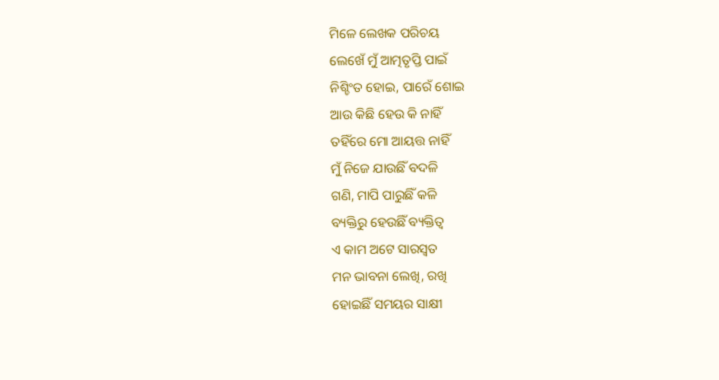ମିଳେ ଲେଖକ ପରିଚୟ
ଲେଖେଁ ମୁଁ ଆତ୍ମତୃପ୍ତି ପାଇଁ
ନିଶ୍ଚିଂତ ହୋଇ, ପାରେଁ ଶୋଇ
ଆଉ କିଛି ହେଉ କି ନାହିଁ
ତହିଁରେ ମୋ ଆୟତ୍ତ ନାହିଁ
ମୁଁ ନିଜେ ଯାଉଛିଁ ବଦଳି
ଗଣି, ମାପି ପାରୁଛିଁ କଳି
ବ୍ୟକ୍ତିରୁ ହେଉଛିଁ ବ୍ୟକ୍ତିତ୍ୱ
ଏ କାମ ଅଟେ ସାରସ୍ୱତ
ମନ ଭାବନା ଲେଖି, ରଖି
ହୋଇଛିଁ ସମୟର ସାକ୍ଷୀ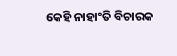କେହି ନାହାଂତି ବିଚାରକ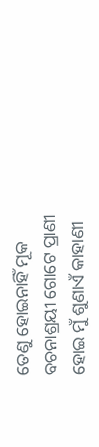ତେଣୁ ହୋଇନାହିଁ ମୂକ
ବଚନାଶ୍ରୟୀ ଗୋଟେ ପ୍ରାଣୀ
ହୋଇ ମୁଁ ଶୁଣାଏଁ କାହାଣୀ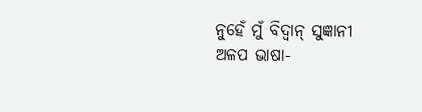ନୁହେଁ ମୁଁ ବିଦ୍ବାନ୍ ସୁଜ୍ଞାନୀ
ଅଳପ ଭାଷା-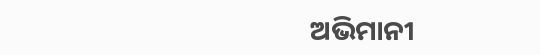ଅଭିମାନୀ